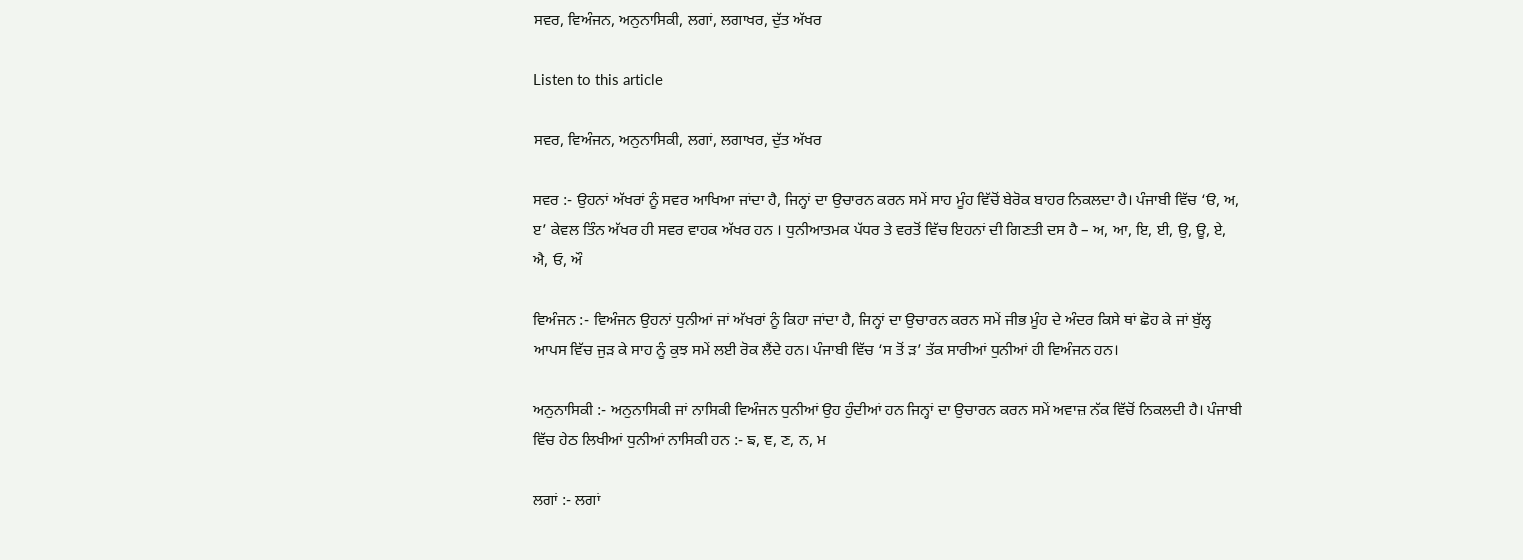ਸਵਰ, ਵਿਅੰਜਨ, ਅਨੁਨਾਸਿਕੀ, ਲਗਾਂ, ਲਗਾਖਰ, ਦੁੱਤ ਅੱਖਰ

Listen to this article

ਸਵਰ, ਵਿਅੰਜਨ, ਅਨੁਨਾਸਿਕੀ, ਲਗਾਂ, ਲਗਾਖਰ, ਦੁੱਤ ਅੱਖਰ

ਸਵਰ :- ਉਹਨਾਂ ਅੱਖਰਾਂ ਨੂੰ ਸਵਰ ਆਖਿਆ ਜਾਂਦਾ ਹੈ, ਜਿਨ੍ਹਾਂ ਦਾ ਉਚਾਰਨ ਕਰਨ ਸਮੇਂ ਸਾਹ ਮੂੰਹ ਵਿੱਚੋਂ ਬੇਰੋਕ ਬਾਹਰ ਨਿਕਲਦਾ ਹੈ। ਪੰਜਾਬੀ ਵਿੱਚ ‘ੳ, ਅ, ੲ’ ਕੇਵਲ ਤਿੰਨ ਅੱਖਰ ਹੀ ਸਵਰ ਵਾਹਕ ਅੱਖਰ ਹਨ । ਧੁਨੀਆਤਮਕ ਪੱਧਰ ਤੇ ਵਰਤੋਂ ਵਿੱਚ ਇਹਨਾਂ ਦੀ ਗਿਣਤੀ ਦਸ ਹੈ – ਅ, ਆ, ਇ, ਈ, ਉ, ਊ, ਏ, ਐ, ਓ, ਔ

ਵਿਅੰਜਨ :- ਵਿਅੰਜਨ ਉਹਨਾਂ ਧੁਨੀਆਂ ਜਾਂ ਅੱਖਰਾਂ ਨੂੰ ਕਿਹਾ ਜਾਂਦਾ ਹੈ, ਜਿਨ੍ਹਾਂ ਦਾ ਉਚਾਰਨ ਕਰਨ ਸਮੇਂ ਜੀਭ ਮੂੰਹ ਦੇ ਅੰਦਰ ਕਿਸੇ ਥਾਂ ਛੋਹ ਕੇ ਜਾਂ ਬੁੱਲ੍ਹ ਆਪਸ ਵਿੱਚ ਜੁੜ ਕੇ ਸਾਹ ਨੂੰ ਕੁਝ ਸਮੇਂ ਲਈ ਰੋਕ ਲੈਂਦੇ ਹਨ। ਪੰਜਾਬੀ ਵਿੱਚ ‘ਸ ਤੋਂ ੜ’ ਤੱਕ ਸਾਰੀਆਂ ਧੁਨੀਆਂ ਹੀ ਵਿਅੰਜਨ ਹਨ।

ਅਨੁਨਾਸਿਕੀ :- ਅਨੁਨਾਸਿਕੀ ਜਾਂ ਨਾਸਿਕੀ ਵਿਅੰਜਨ ਧੁਨੀਆਂ ਉਹ ਹੁੰਦੀਆਂ ਹਨ ਜਿਨ੍ਹਾਂ ਦਾ ਉਚਾਰਨ ਕਰਨ ਸਮੇਂ ਅਵਾਜ਼ ਨੱਕ ਵਿੱਚੋਂ ਨਿਕਲਦੀ ਹੈ। ਪੰਜਾਬੀ ਵਿੱਚ ਹੇਠ ਲਿਖੀਆਂ ਧੁਨੀਆਂ ਨਾਸਿਕੀ ਹਨ :- ਙ, ਞ, ਣ, ਨ, ਮ

ਲਗਾਂ :- ਲਗਾਂ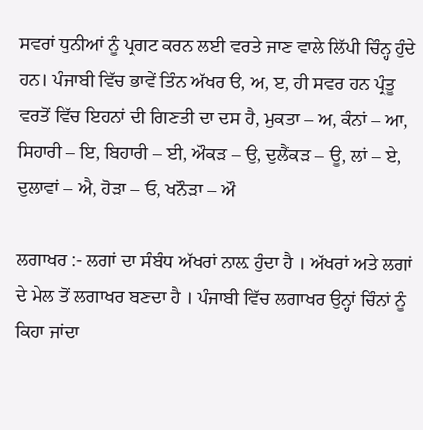ਸਵਰਾਂ ਧੁਨੀਆਂ ਨੂੰ ਪ੍ਰਗਟ ਕਰਨ ਲਈ ਵਰਤੇ ਜਾਣ ਵਾਲੇ ਲਿੱਪੀ ਚਿੰਨ੍ਹ ਹੁੰਦੇ ਹਨ। ਪੰਜਾਬੀ ਵਿੱਚ ਭਾਵੇਂ ਤਿੰਨ ਅੱਖਰ ੳ, ਅ, ੲ, ਹੀ ਸਵਰ ਹਨ ਪ੍ਰੰਤੂ ਵਰਤੋਂ ਵਿੱਚ ਇਹਨਾਂ ਦੀ ਗਿਣਤੀ ਦਾ ਦਸ ਹੈ, ਮੁਕਤਾ – ਅ, ਕੰਨਾਂ – ਆ, ਸਿਹਾਰੀ – ਇ, ਬਿਹਾਰੀ – ਈ, ਔਕੜ – ਉ, ਦੁਲੈਂਕੜ – ਊ, ਲਾਂ – ਏ, ਦੁਲਾਵਾਂ – ਐ, ਹੋੜਾ – ਓ, ਖਨੌੜਾ – ਔ

ਲਗਾਖਰ :- ਲਗਾਂ ਦਾ ਸੰਬੰਧ ਅੱਖਰਾਂ ਨਾਲ਼ ਹੁੰਦਾ ਹੈ । ਅੱਖਰਾਂ ਅਤੇ ਲਗਾਂ ਦੇ ਮੇਲ ਤੋਂ ਲਗਾਖਰ ਬਣਦਾ ਹੈ । ਪੰਜਾਬੀ ਵਿੱਚ ਲਗਾਖਰ ਉਨ੍ਹਾਂ ਚਿੰਨਾਂ ਨੂੰ ਕਿਹਾ ਜਾਂਦਾ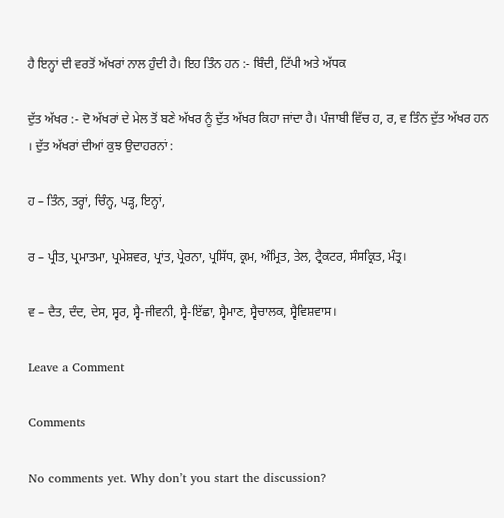ਹੈ ਇਨ੍ਹਾਂ ਦੀ ਵਰਤੋਂ ਅੱਖਰਾਂ ਨਾਲ ਹੁੰਦੀ ਹੈ। ਇਹ ਤਿੰਨ ਹਨ :- ਬਿੰਦੀ, ਟਿੱਪੀ ਅਤੇ ਅੱਧਕ

ਦੁੱਤ ਅੱਖਰ :- ਦੋ ਅੱਖਰਾਂ ਦੇ ਮੇਲ ਤੋਂ ਬਣੇ ਅੱਖਰ ਨੂੰ ਦੁੱਤ ਅੱਖਰ ਕਿਹਾ ਜਾਂਦਾ ਹੈ। ਪੰਜਾਬੀ ਵਿੱਚ ਹ, ਰ, ਵ ਤਿੰਨ ਦੁੱਤ ਅੱਖਰ ਹਨ । ਦੁੱਤ ਅੱਖਰਾਂ ਦੀਆਂ ਕੁਝ ਉਦਾਹਰਨਾਂ :

ਹ – ਤਿੰਨ, ਤਰ੍ਹਾਂ, ਚਿੰਨ੍ਹ, ਪੜ੍ਹ, ਇਨ੍ਹਾਂ,

ਰ – ਪ੍ਰੀਤ, ਪ੍ਰਮਾਤਮਾ, ਪ੍ਰਮੇਸ਼ਵਰ, ਪ੍ਰਾਂਤ, ਪ੍ਰੇਰਨਾ, ਪ੍ਰਸਿੱਧ, ਕ੍ਰਮ, ਅੰਮ੍ਰਿਤ, ਤੇਲ, ਟ੍ਰੈਕਟਰ, ਸੰਸਕ੍ਰਿਤ, ਮੰਤ੍ਰ।

ਵ – ਦੈਤ, ਦੰਦ, ਦੇਸ, ਸ੍ਵਰ, ਸ੍ਵੈ-ਜੀਵਨੀ, ਸ੍ਵੈ-ਇੱਛਾ, ਸ੍ਵੈਮਾਣ, ਸ੍ਵੈਚਾਲਕ, ਸ੍ਵੈਵਿਸ਼ਵਾਸ।

Leave a Comment

Comments

No comments yet. Why don’t you start the discussion?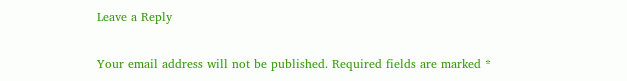Leave a Reply

Your email address will not be published. Required fields are marked *